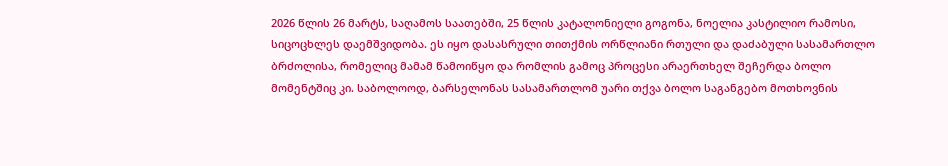2026 წლის 26 მარტს, საღამოს საათებში, 25 წლის კატალონიელი გოგონა, ნოელია კასტილიო რამოსი, სიცოცხლეს დაემშვიდობა. ეს იყო დასასრული თითქმის ორწლიანი რთული და დაძაბული სასამართლო ბრძოლისა, რომელიც მამამ წამოიწყო და რომლის გამოც პროცესი არაერთხელ შეჩერდა ბოლო მომენტშიც კი. საბოლოოდ, ბარსელონას სასამართლომ უარი თქვა ბოლო საგანგებო მოთხოვნის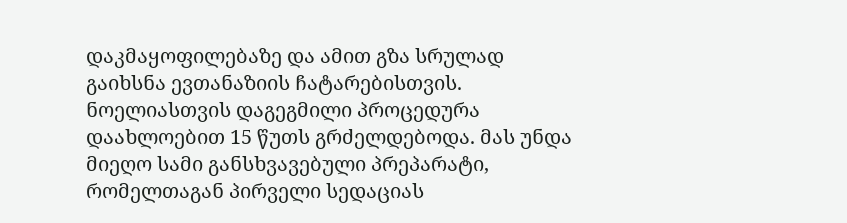დაკმაყოფილებაზე და ამით გზა სრულად გაიხსნა ევთანაზიის ჩატარებისთვის.
ნოელიასთვის დაგეგმილი პროცედურა დაახლოებით 15 წუთს გრძელდებოდა. მას უნდა მიეღო სამი განსხვავებული პრეპარატი, რომელთაგან პირველი სედაციას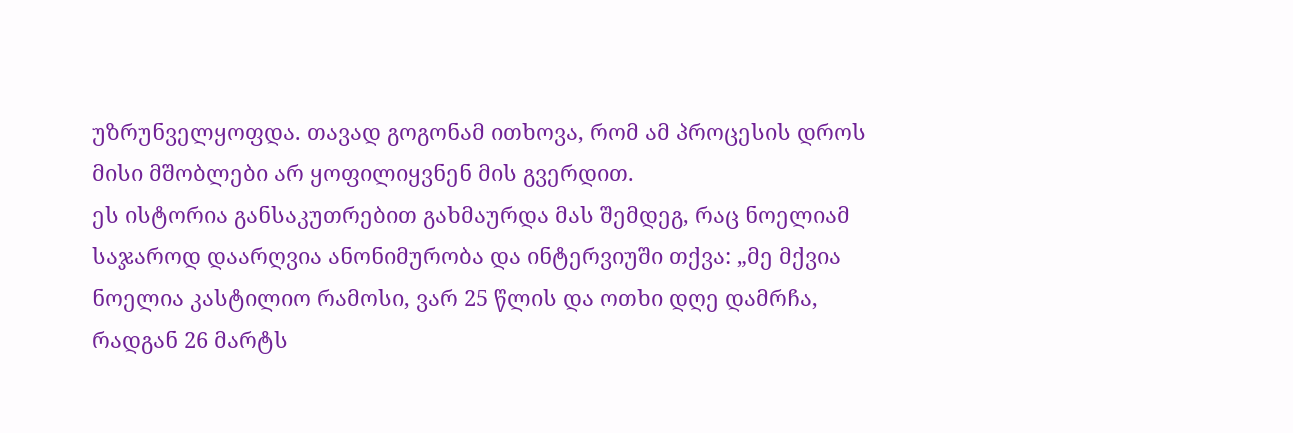უზრუნველყოფდა. თავად გოგონამ ითხოვა, რომ ამ პროცესის დროს მისი მშობლები არ ყოფილიყვნენ მის გვერდით.
ეს ისტორია განსაკუთრებით გახმაურდა მას შემდეგ, რაც ნოელიამ საჯაროდ დაარღვია ანონიმურობა და ინტერვიუში თქვა: „მე მქვია ნოელია კასტილიო რამოსი, ვარ 25 წლის და ოთხი დღე დამრჩა, რადგან 26 მარტს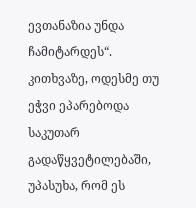ევთანაზია უნდა ჩამიტარდეს“. კითხვაზე, ოდესმე თუ ეჭვი ეპარებოდა საკუთარ გადაწყვეტილებაში, უპასუხა, რომ ეს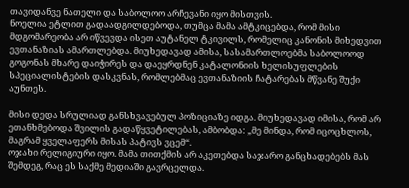თავიდანვე ნათელი და საბოლოო არჩევანი იყო მისთვის.
ნოელია ეტლით გადაადგილდებოდა, თუმცა მამა ამტკიცებდა, რომ მისი მდგომარეობა არ იწვევდა ისეთ აუტანელ ტკივილს, რომელიც კანონის მიხედვით ევთანაზიას ამართლებდა. მიუხედავად ამისა, სასამართლოებმა საბოლოოდ გოგონას მხარე დაიჭირეს და დაეყრდნენ კატალონიის ხელისუფლების სპეციალისტების დასკვნას, რომლებმაც ევთანაზიის ჩატარებას მწვანე შუქი აუნთეს.

მისი დედა სრულიად განსხვავებულ პოზიციაზე იდგა. მიუხედავად იმისა, რომ არ ეთანხმებოდა შვილის გადაწყვეტილებას, ამბობდა: „მე მინდა, რომ იცოცხლოს, მაგრამ ყველაფერს მისას პატივს ვცემ“.
ოჯახი რელიგიური იყო. მამა თითქმის არ აკეთებდა საჯარო განცხადებებს მას შემდეგ, რაც ეს საქმე მედიაში გავრცელდა.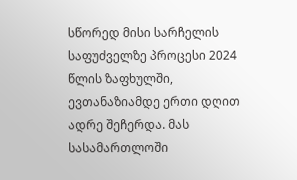სწორედ მისი სარჩელის საფუძველზე პროცესი 2024 წლის ზაფხულში, ევთანაზიამდე ერთი დღით ადრე შეჩერდა. მას სასამართლოში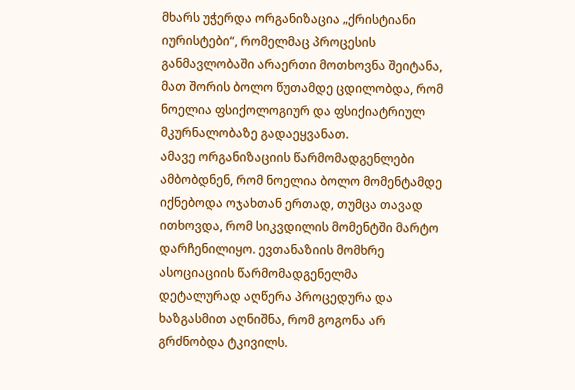მხარს უჭერდა ორგანიზაცია „ქრისტიანი იურისტები“, რომელმაც პროცესის განმავლობაში არაერთი მოთხოვნა შეიტანა, მათ შორის ბოლო წუთამდე ცდილობდა, რომ ნოელია ფსიქოლოგიურ და ფსიქიატრიულ მკურნალობაზე გადაეყვანათ.
ამავე ორგანიზაციის წარმომადგენლები ამბობდნენ, რომ ნოელია ბოლო მომენტამდე იქნებოდა ოჯახთან ერთად, თუმცა თავად ითხოვდა, რომ სიკვდილის მომენტში მარტო დარჩენილიყო. ევთანაზიის მომხრე ასოციაციის წარმომადგენელმა დეტალურად აღწერა პროცედურა და ხაზგასმით აღნიშნა, რომ გოგონა არ გრძნობდა ტკივილს.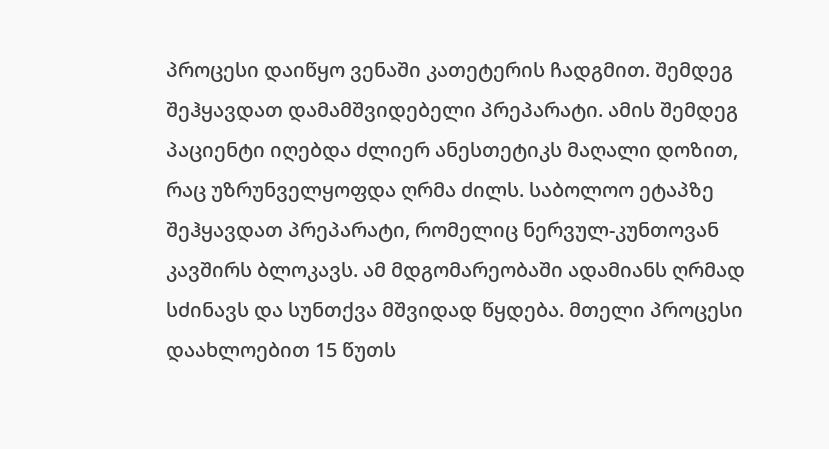პროცესი დაიწყო ვენაში კათეტერის ჩადგმით. შემდეგ შეჰყავდათ დამამშვიდებელი პრეპარატი. ამის შემდეგ პაციენტი იღებდა ძლიერ ანესთეტიკს მაღალი დოზით, რაც უზრუნველყოფდა ღრმა ძილს. საბოლოო ეტაპზე შეჰყავდათ პრეპარატი, რომელიც ნერვულ-კუნთოვან კავშირს ბლოკავს. ამ მდგომარეობაში ადამიანს ღრმად სძინავს და სუნთქვა მშვიდად წყდება. მთელი პროცესი დაახლოებით 15 წუთს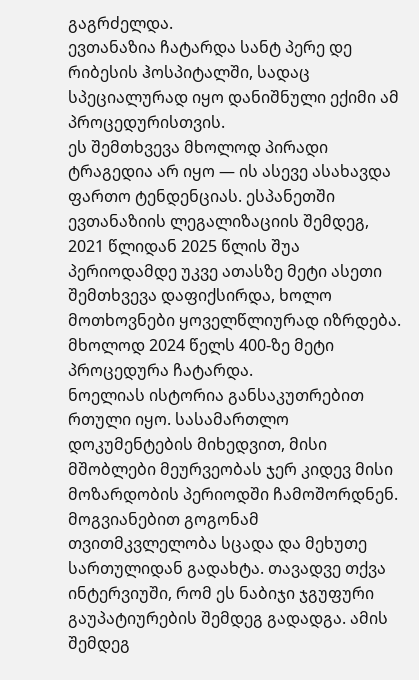გაგრძელდა.
ევთანაზია ჩატარდა სანტ პერე დე რიბესის ჰოსპიტალში, სადაც სპეციალურად იყო დანიშნული ექიმი ამ პროცედურისთვის.
ეს შემთხვევა მხოლოდ პირადი ტრაგედია არ იყო — ის ასევე ასახავდა ფართო ტენდენციას. ესპანეთში ევთანაზიის ლეგალიზაციის შემდეგ, 2021 წლიდან 2025 წლის შუა პერიოდამდე უკვე ათასზე მეტი ასეთი შემთხვევა დაფიქსირდა, ხოლო მოთხოვნები ყოველწლიურად იზრდება. მხოლოდ 2024 წელს 400-ზე მეტი პროცედურა ჩატარდა.
ნოელიას ისტორია განსაკუთრებით რთული იყო. სასამართლო დოკუმენტების მიხედვით, მისი მშობლები მეურვეობას ჯერ კიდევ მისი მოზარდობის პერიოდში ჩამოშორდნენ. მოგვიანებით გოგონამ თვითმკვლელობა სცადა და მეხუთე სართულიდან გადახტა. თავადვე თქვა ინტერვიუში, რომ ეს ნაბიჯი ჯგუფური გაუპატიურების შემდეგ გადადგა. ამის შემდეგ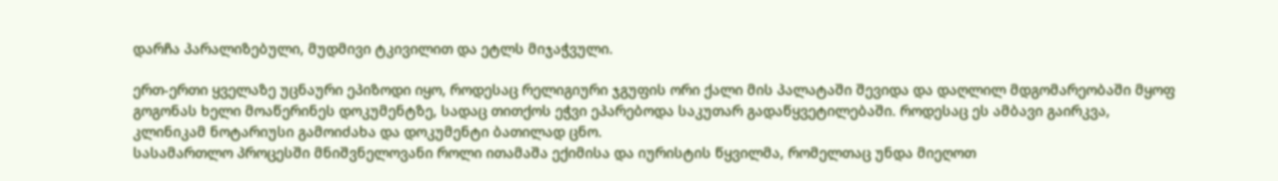დარჩა პარალიზებული, მუდმივი ტკივილით და ეტლს მიჯაჭვული.

ერთ-ერთი ყველაზე უცნაური ეპიზოდი იყო, როდესაც რელიგიური ჯგუფის ორი ქალი მის პალატაში შევიდა და დაღლილ მდგომარეობაში მყოფ გოგონას ხელი მოაწერინეს დოკუმენტზე, სადაც თითქოს ეჭვი ეპარებოდა საკუთარ გადაწყვეტილებაში. როდესაც ეს ამბავი გაირკვა, კლინიკამ ნოტარიუსი გამოიძახა და დოკუმენტი ბათილად ცნო.
სასამართლო პროცესში მნიშვნელოვანი როლი ითამაშა ექიმისა და იურისტის წყვილმა, რომელთაც უნდა მიეღოთ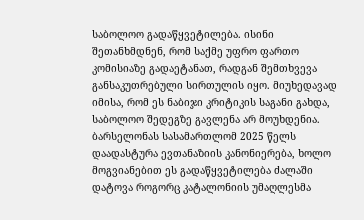საბოლოო გადაწყვეტილება. ისინი შეთანხმდნენ, რომ საქმე უფრო ფართო კომისიაზე გადაეტანათ, რადგან შემთხვევა განსაკუთრებული სირთულის იყო. მიუხედავად იმისა, რომ ეს ნაბიჯი კრიტიკის საგანი გახდა, საბოლოო შედეგზე გავლენა არ მოუხდენია.
ბარსელონას სასამართლომ 2025 წელს დაადასტურა ევთანაზიის კანონიერება, ხოლო მოგვიანებით ეს გადაწყვეტილება ძალაში დატოვა როგორც კატალონიის უმაღლესმა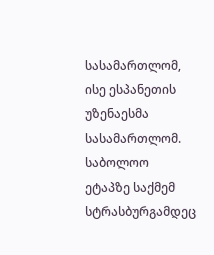სასამართლომ, ისე ესპანეთის უზენაესმა სასამართლომ. საბოლოო ეტაპზე საქმემ სტრასბურგამდეც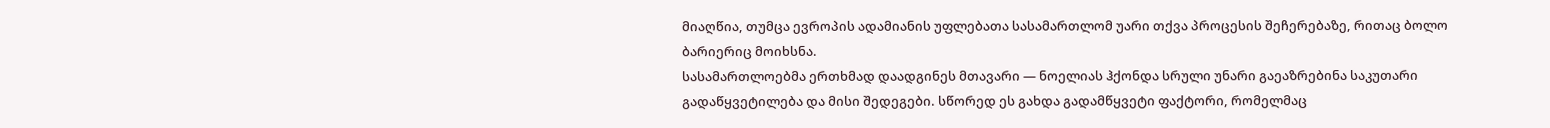მიაღწია, თუმცა ევროპის ადამიანის უფლებათა სასამართლომ უარი თქვა პროცესის შეჩერებაზე, რითაც ბოლო ბარიერიც მოიხსნა.
სასამართლოებმა ერთხმად დაადგინეს მთავარი — ნოელიას ჰქონდა სრული უნარი გაეაზრებინა საკუთარი გადაწყვეტილება და მისი შედეგები. სწორედ ეს გახდა გადამწყვეტი ფაქტორი, რომელმაც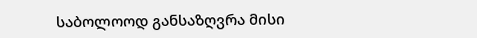საბოლოოდ განსაზღვრა მისი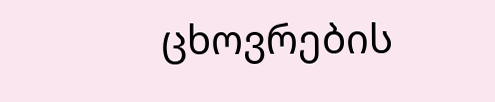ცხოვრების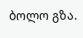ბოლო გზა.